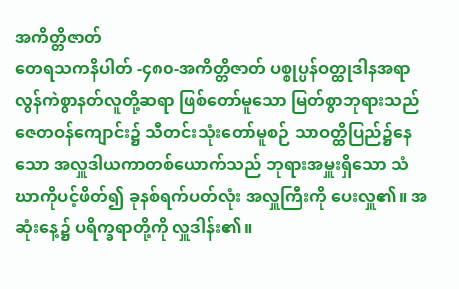အကိတ္တိဇာတ်
တေရသကနိပါတ် -၄၈၀-အကိတ္တိဇာတ် ပစ္စုပ္ပန်ဝတ္ထုဒါနအရာ လွန်ကဲစွာနတ်လူတို့ဆရာ ဖြစ်တော်မူသော မြတ်စွာဘုရားသည် ဇေတဝန်ကျောင်း၌ သီတင်းသုံးတော်မူစဉ် သာဝတ္ထိပြည်၌နေသော အလှူဒါယကာတစ်ယောက်သည် ဘုရားအမှူးရှိသော သံဃာကိုပင့်ဖိတ်၍ ခုနစ်ရက်ပတ်လုံး အလှူကြီးကို ပေးလှူ၏။ အဆုံးနေ့၌ ပရိက္ခရာတို့ကို လှူဒါန်း၏။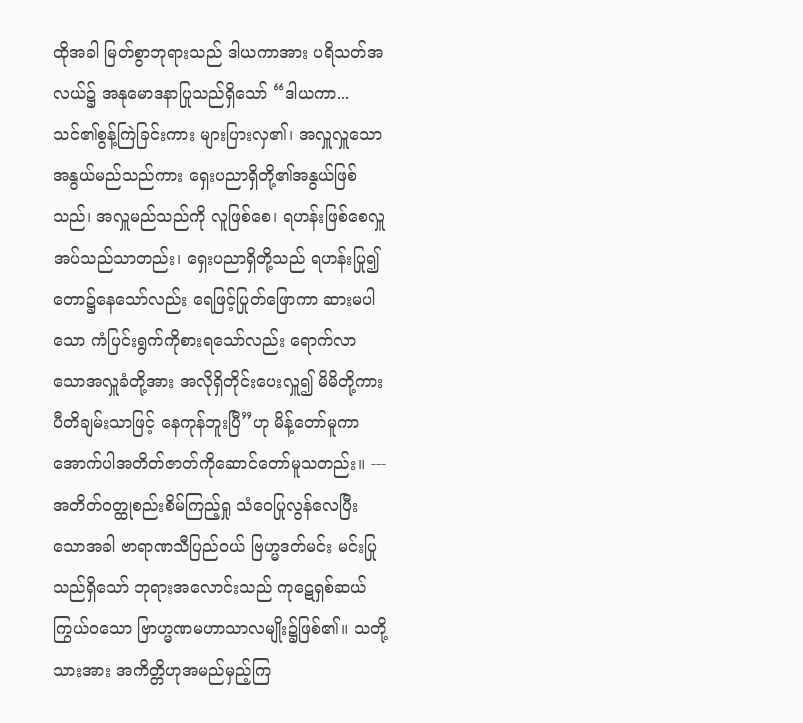ထိုအခါ မြတ်စွာဘုရားသည် ဒါယကာအား ပရိသတ်အလယ်၌ အနုမောဒနာပြုသည်ရှိသော် “ဒါယကာ... သင်၏စွန့်ကြဲခြင်းကား များပြားလှ၏၊ အလှူလှူသောအနွယ်မည်သည်ကား ရှေးပညာရှိတို့၏အနွယ်ဖြစ်သည်၊ အလှူမည်သည်ကို လူဖြစ်စေ၊ ရဟန်းဖြစ်စေလှူအပ်သည်သာတည်း၊ ရှေးပညာရှိတို့သည် ရဟန်းပြု၍ တော၌နေသော်လည်း ရေဖြင့်ပြုတ်ဖြောကာ ဆားမပါသော ကံပြင်းရွက်ကိုစားရသော်လည်း ရောက်လာသောအလှူခံတို့အား အလိုရှိတိုင်းပေးလှူ၍ မိမိတို့ကား ပီတိချမ်းသာဖြင့် နေကုန်ဘူးပြီ”ဟု မိန့်တော်မူကာ အောက်ပါအတိတ်ဇာတ်ကိုဆောင်တော်မူသတည်း။ --- အတိတ်ဝတ္ထုစည်းစိမ်ကြည့်ရှု သံဝေပြုလွန်လေပြီးသောအခါ ဗာရာဏသီပြည်ဝယ် ဗြဟ္မဒတ်မင်း မင်းပြုသည်ရှိသော် ဘုရားအလောင်းသည် ကုဋေရှစ်ဆယ်ကြွယ်ဝသော ဗြာဟ္မဏမဟာသာလမျိုး၌ဖြစ်၏။ သတို့သားအား အကိတ္တိဟုအမည်မှည့်ကြ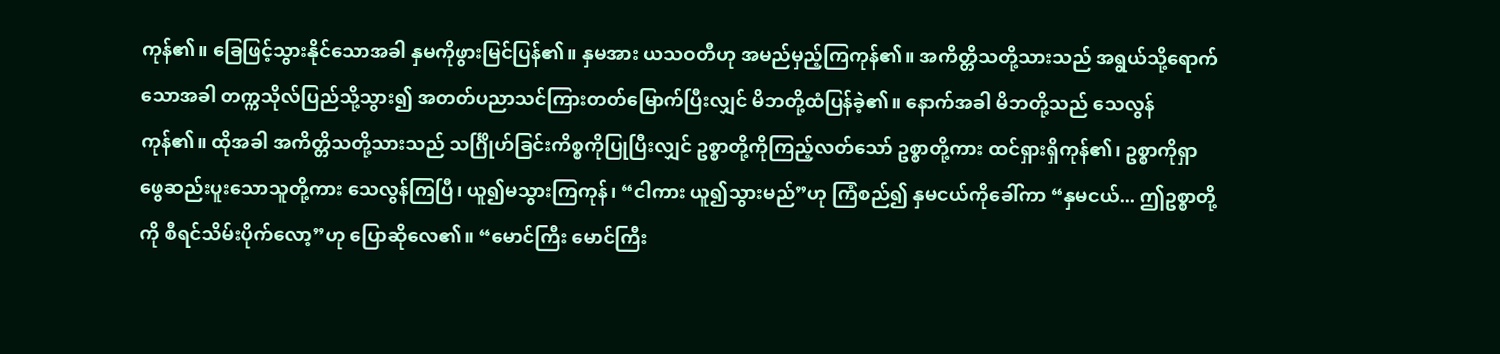ကုန်၏။ ခြေဖြင့်သွားနိုင်သောအခါ နှမကိုဖွားမြင်ပြန်၏။ နှမအား ယသဝတီဟု အမည်မှည့်ကြကုန်၏။ အကိတ္တိသတို့သားသည် အရွယ်သို့ရောက်သောအခါ တက္ကသိုလ်ပြည်သို့သွား၍ အတတ်ပညာသင်ကြားတတ်မြောက်ပြီးလျှင် မိဘတို့ထံပြန်ခဲ့၏။ နောက်အခါ မိဘတို့သည် သေလွန်ကုန်၏။ ထိုအခါ အကိတ္တိသတို့သားသည် သင်္ဂြိုဟ်ခြင်းကိစ္စကိုပြုပြီးလျှင် ဥစ္စာတို့ကိုကြည့်လတ်သော် ဥစ္စာတို့ကား ထင်ရှားရှိကုန်၏၊ ဥစ္စာကိုရှာဖွေဆည်းပူးသောသူတို့ကား သေလွန်ကြပြီ၊ ယူ၍မသွားကြကုန်၊ “ငါကား ယူ၍သွားမည်”ဟု ကြံစည်၍ နှမငယ်ကိုခေါ်ကာ “နှမငယ်... ဤဥစ္စာတို့ကို စီရင်သိမ်းပိုက်လော့”ဟု ပြောဆိုလေ၏။ “မောင်ကြီး မောင်ကြီး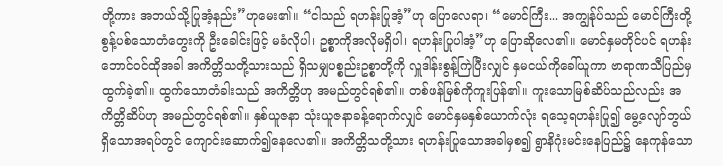တို့ကား အဘယ်သို့ပြုအံ့နည်း”ဟုမေး၏။ “ငါသည် ရဟန်းပြုအံ့”ဟု ပြောလေရာ၊ “မောင်ကြီး... အကျွန်ုပ်သည် မောင်ကြီးတို့ စွန့်ပစ်သောတံတွေးကို ဦးခေါင်းဖြင့် မခံလိုပါ၊ ဥစ္စာကိုအလိုမရှိပါ၊ ရဟန်းပြုပါအံ့”ဟု ပြောဆိုလေ၏။ မောင်နှမတိုင်ပင် ရဟန်းဘောင်ဝင်ထိုအခါ အကိတ္တိသတို့သားသည် ရှိသမျှပစ္စည်းဥစ္စာတို့ကို လှူဒါန်းစွန့်ကြဲပြီးလျှင် နှမငယ်ကိုခေါ်ယူကာ ဗာရာဏသီပြည်မှ ထွက်ခဲ့၏။ ထွက်သောတံခါးသည် အကိတ္တိဟု အမည်တွင်ရစ်၏။ တစ်ဖန်မြစ်ကိုကူးပြန်၏။ ကူးသောမြစ်ဆိပ်သည်လည်း အကိတ္တိဆိပ်ဟု အမည်တွင်ရစ်၏။ နှစ်ယူဇနာ သုံးယူဇနာခန့်ရောက်လျှင် မောင်နှမနှစ်ယောက်လုံး ရသေ့ရဟန်းပြု၍ မွေ့လျော်ဘွယ်ရှိသောအရပ်တွင် ကျောင်းဆောက်၍နေလေ၏။ အကိတ္တိသတို့သား ရဟန်းပြုသောအခါမှစ၍ ရွာနိဂုံးမင်းနေပြည်၌ နေကုန်သော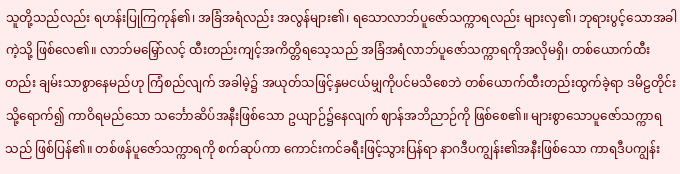သူတို့သည်လည်း ရဟန်းပြုကြကုန်၏၊ အခြံအရံလည်း အလွန်များ၏၊ ရသောလာဘ်ပူဇော်သက္ကာရလည်း များလှ၏၊ ဘုရားပွင့်သောအခါကဲ့သို့ ဖြစ်လေ၏။ လာဘ်မမြှော်လင့် ထီးတည်းကျင့်အကိတ္တိရသေ့သည် အခြံအရံလာဘ်ပူဇော်သက္ကာရကိုအလိုမရှိ၊ တစ်ယောက်ထီးတည်း ချမ်းသာစွာနေမည်ဟု ကြံစည်လျက် အခါမဲ့၌ အယုတ်သဖြင့်နှမငယ်မျှကိုပင်မသိစေဘဲ တစ်ယောက်ထီးတည်းထွက်ခဲ့ရာ ဒမိဠတိုင်းသို့ရောက်၍ ကာဝိရမည်သော သင်္ဘောဆိပ်အနီးဖြစ်သော ဥယျာဉ်၌နေလျက် ဈာန်အဘိညာဉ်ကို ဖြစ်စေ၏။ များစွာသောပူဇော်သက္ကာရသည် ဖြစ်ပြန်၏။ တစ်ဖန်ပူဇော်သက္ကာရကို စက်ဆုပ်ကာ ကောင်းကင်ခရီးဖြင့်သွားပြန်ရာ နာဂဒီပကျွန်း၏အနီးဖြစ်သော ကာရဒီပကျွန်း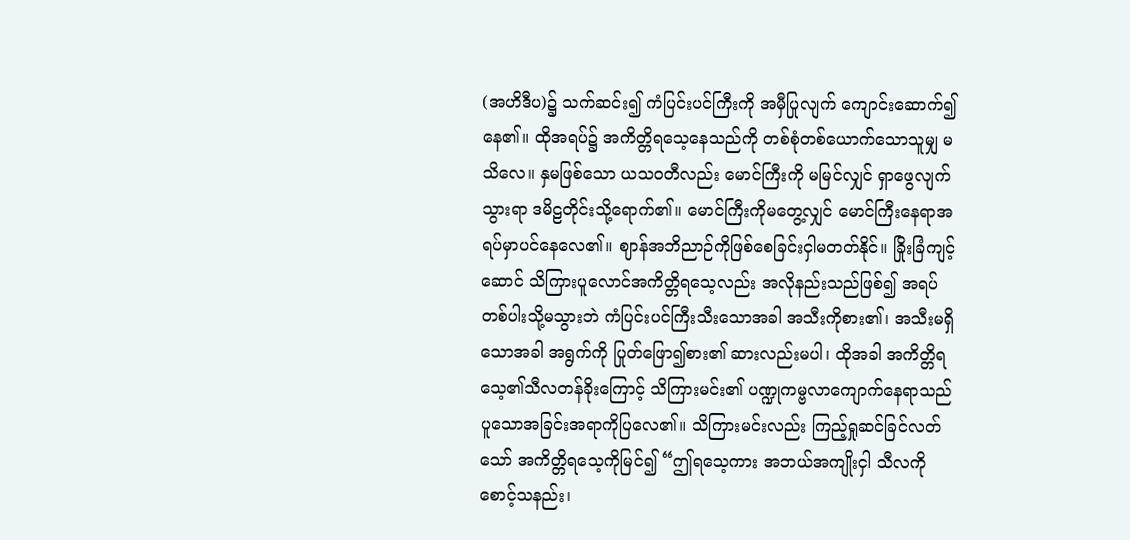(အဟိဒီပ)၌ သက်ဆင်း၍ ကံပြင်းပင်ကြီးကို အမှီပြုလျက် ကျောင်းဆောက်၍နေ၏။ ထိုအရပ်၌ အကိတ္တိရသေ့နေသည်ကို တစ်စုံတစ်ယောက်သောသူမျှ မသိလေ။ နှမဖြစ်သော ယသဝတီလည်း မောင်ကြီးကို မမြင်လျှင် ရှာဖွေလျက်သွားရာ ဒမိဠတိုင်းသို့ရောက်၏။ မောင်ကြီးကိုမတွေ့လျှင် မောင်ကြီးနေရာအရပ်မှာပင်နေလေ၏။ ဈာန်အဘိညာဉ်ကိုဖြစ်စေခြင်းငှါမတတ်နိုင်။ ခြိုးခြံကျင့်ဆောင် သိကြားပူလောင်အကိတ္တိရသေ့လည်း အလိုနည်းသည်ဖြစ်၍ အရပ်တစ်ပါးသို့မသွားဘဲ ကံပြင်းပင်ကြီးသီးသောအခါ အသီးကိုစား၏၊ အသီးမရှိသောအခါ အရွက်ကို ပြုတ်ဖြော၍စား၏ ဆားလည်းမပါ၊ ထိုအခါ အကိတ္တိရသေ့၏သီလတန်ခိုးကြောင့် သိကြားမင်း၏ ပဏ္ဍုကမ္ဗလာကျောက်နေရာသည် ပူသောအခြင်းအရာကိုပြလေ၏။ သိကြားမင်းလည်း ကြည့်ရှုဆင်ခြင်လတ်သော် အကိတ္တိရသေ့ကိုမြင်၍ “ဤရသေ့ကား အဘယ်အကျိုးငှါ သီလကိုစောင့်သနည်း၊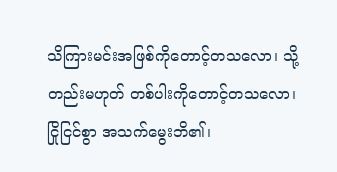သိကြားမင်းအဖြစ်ကိုတောင့်တသလော၊ သို့တည်းမဟုတ် တစ်ပါးကိုတောင့်တသလော၊ ငြိုငြင်စွာ အသက်မွေးဘိ၏၊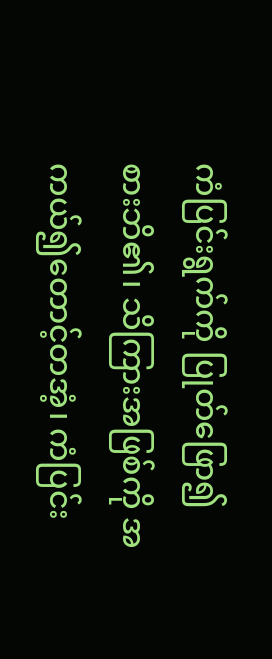ကံပြင်းရွက်ကို ပြုတ်ဖြော၍စားဘိ၏၊ သိကြားအဖြစ်ကို အကယ်၍တောင့်တအံ့၊ ကံပြင်း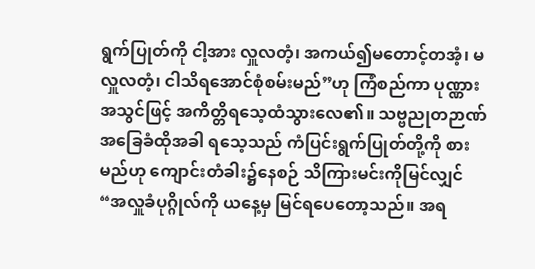ရွက်ပြုတ်ကို ငါ့အား လှူလတံ့၊ အကယ်၍မတောင့်တအံ့၊ မလှူလတံ့၊ ငါသိရအောင်စုံစမ်းမည်”ဟု ကြံစည်ကာ ပုဏ္ဏားအသွင်ဖြင့် အကိတ္တိရသေ့ထံသွားလေ၏။ သဗ္ဗညုတဉာဏ် အခြေခံထိုအခါ ရသေ့သည် ကံပြင်းရွက်ပြုတ်တို့ကို စားမည်ဟု ကျောင်းတံခါး၌နေစဉ် သိကြားမင်းကိုမြင်လျှင် “အလှူခံပုဂ္ဂိုလ်ကို ယနေ့မှ မြင်ရပေတော့သည်။ အရ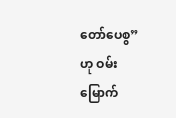တော်ပေစွ”ဟု ဝမ်းမြောက်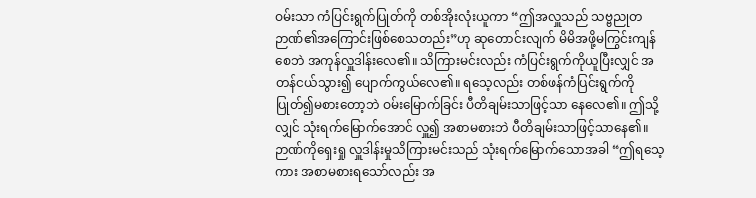ဝမ်းသာ ကံပြင်းရွက်ပြုတ်ကို တစ်အိုးလုံးယူကာ “ဤအလှူသည် သဗ္ဗညုတဉာဏ်၏အကြောင်းဖြစ်စေသတည်း”ဟု ဆုတောင်းလျက် မိမိအဖို့မကြွင်းကျန်စေဘဲ အကုန်လှူဒါန်းလေ၏။ သိကြားမင်းလည်း ကံပြင်းရွက်ကိုယူပြီးလျှင် အတန်ငယ်သွား၍ ပျောက်ကွယ်လေ၏။ ရသေ့လည်း တစ်ဖန်ကံပြင်းရွက်ကို ပြုတ်၍မစားတော့ဘဲ ဝမ်းမြောက်ခြင်း ပီတိချမ်းသာဖြင့်သာ နေလေ၏။ ဤသို့လျှင် သုံးရက်မြောက်အောင် လှူ၍ အစာမစားဘဲ ပီတိချမ်းသာဖြင့်သာနေ၏။ ဉာဏ်ကိုရှေးရှု လှူဒါန်းမှုသိကြားမင်းသည် သုံးရက်မြောက်သောအခါ “ဤရသေ့ကား အစာမစားရသော်လည်း အ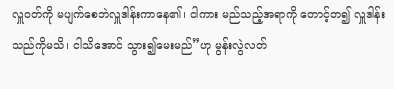လှူဝတ်ကို မပျက်စေဘဲလှူဒါန်းကာနေ၏၊ ငါကား မည်သည့်အရာကို တောင့်တ၍ လှူဒါန်းသည်ကိုမသိ၊ ငါသိအောင် သွား၍မေးမည်”ဟု မွန်းလွဲလတ်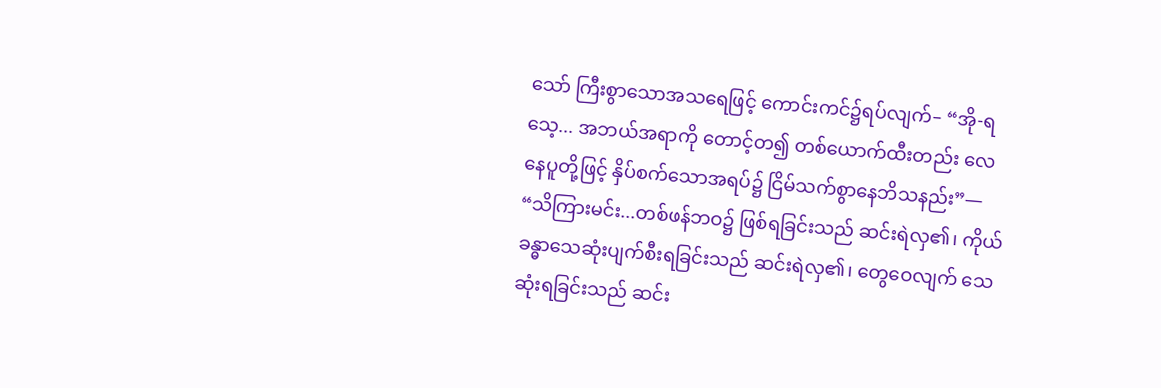သော် ကြီးစွာသောအသရေဖြင့် ကောင်းကင်၌ရပ်လျက်– “အို-ရသေ့... အဘယ်အရာကို တောင့်တ၍ တစ်ယောက်ထီးတည်း လေနေပူတို့ဖြင့် နှိပ်စက်သောအရပ်၌ ငြိမ်သက်စွာနေဘိသနည်း”— “သိကြားမင်း...တစ်ဖန်ဘဝ၌ ဖြစ်ရခြင်းသည် ဆင်းရဲလှ၏၊ ကိုယ်ခန္ဓာသေဆုံးပျက်စီးရခြင်းသည် ဆင်းရဲလှ၏၊ တွေဝေလျက် သေဆုံးရခြင်းသည် ဆင်း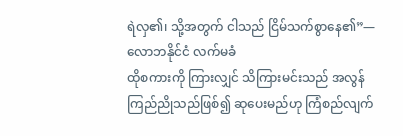ရဲလှ၏၊ သို့အတွက် ငါသည် ငြိမ်သက်စွာနေ၏”— လောဘနိုင်ငံ လက်မခံ
ထိုစကားကို ကြားလျှင် သိကြားမင်းသည် အလွန်ကြည်ညိုသည်ဖြစ်၍ ဆုပေးမည်ဟု ကြံစည်လျက်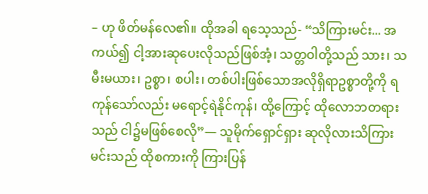– ဟု ဖိတ်မန်လေ၏။ ထိုအခါ ရသေ့သည်- “သိကြားမင်း... အကယ်၍ ငါ့အားဆုပေးလိုသည်ဖြစ်အံ့၊ သတ္တဝါတို့သည် သား၊ သမီးမယား၊ ဥစ္စာ၊ စပါး၊ တစ်ပါးဖြစ်သောအလိုရှိရာဥစ္စာတို့ကို ရကုန်သော်လည်း မရောင့်ရဲနိုင်ကုန်၊ ထို့ကြောင့် ထိုလောဘတရားသည် ငါ၌မဖြစ်စေလို”— သူမိုက်ရှောင်ရှား ဆုလိုလားသိကြားမင်းသည် ထိုစကားကို ကြားပြန်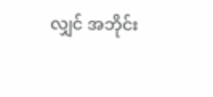လျှင် အဘိုင်း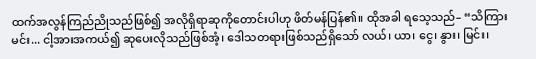ထက်အလွန်ကြည်ညိုသည်ဖြစ်၍ အလိုရှိရာဆုကိုတောင်းပါဟု ဖိတ်မန်ပြန်၏။ ထိုအခါ ရသေ့သည်– “သိကြားမင်း... ငါ့အားအကယ်၍ ဆုပေးလိုသည်ဖြစ်အံ့၊ ဒေါသတရားဖြစ်သည်ရှိသော် လယ်၊ ယာ၊ ငွေ၊ နွား၊ မြင်း၊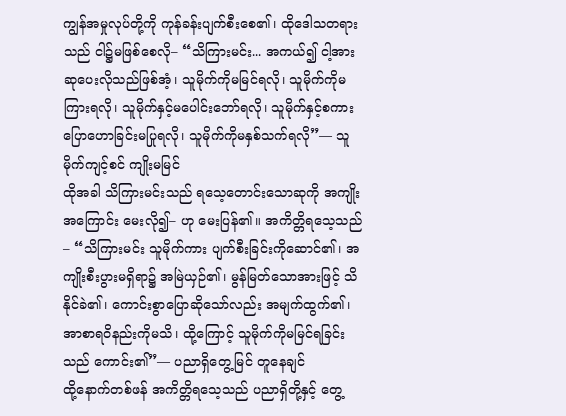ကျွန်အမှုလုပ်တို့ကို ကုန်ခန်းပျက်စီးစေ၏၊ ထိုဒေါသတရားသည် ငါ၌မဖြစ်စေလို– “သိကြားမင်း... အကယ်၍ ငါ့အား ဆုပေးလိုသည်ဖြစ်အံ့၊ သူမိုက်ကိုမမြင်ရလို၊ သူမိုက်ကိုမကြားရလို၊ သူမိုက်နှင့်မပေါင်းဘော်ရလို၊ သူမိုက်နှင့်စကားပြောဟောခြင်းမပြုရလို၊ သူမိုက်ကိုမနှစ်သက်ရလို”— သူမိုက်ကျင့်စင် ကျိုးမမြင်
ထိုအခါ သိကြားမင်းသည် ရသေ့တောင်းသောဆုကို အကျိုးအကြောင်း မေးလို၍– ဟု မေးပြန်၏။ အကိတ္တိရသေ့သည်– “သိကြားမင်း သူမိုက်ကား ပျက်စီးခြင်းကိုဆောင်၏၊ အကျိုးစီးပွားမရှိရာ၌ အမြဲယှဉ်၏၊ မွန်မြတ်သောအားဖြင့် သိနိုင်ခဲ၏၊ ကောင်းစွာပြောဆိုသော်လည်း အမျက်ထွက်၏၊ အာစာရဝိနည်းကိုမသိ၊ ထို့ကြောင့် သူမိုက်ကိုမမြင်ရခြင်းသည် ကောင်း၏”— ပညာရှိတွေ့မြင် တူနေချင်
ထို့နောက်တစ်ဖန် အကိတ္တိရသေ့သည် ပညာရှိတို့နှင့် တွေ့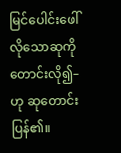မြင်ပေါင်းဖေါ်လိုသောဆုကို တောင်းလို၍– ဟု ဆုတောင်းပြန်၏။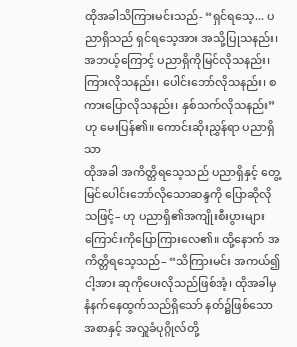ထိုအခါသိကြားမင်းသည်- “ရှင်ရသေ့... ပညာရှိသည် ရှင်ရသေ့အား အသို့ပြုသနည်း၊ အဘယ့်ကြောင့် ပညာရှိကိုမြင်လိုသနည်း၊ ကြားလိုသနည်း၊ ပေါင်းဘော်လိုသနည်း၊ စကားပြောလိုသနည်း၊ နှစ်သက်လိုသနည်း”ဟု မေးပြန်၏။ ကောင်းဆိုးညွှန်ရာ ပညာရှိသာ
ထိုအခါ အကိတ္တိရသေ့သည် ပညာရှိနှင့် တွေ့မြင်ပေါင်းဘော်လိုသောဆန္ဒကို ပြောဆိုလိုသဖြင့်– ဟု ပညာရှိ၏အကျိုးစီးပွားများကြောင်းကိုပြောကြားလေ၏။ ထို့နောက် အကိတ္တိရသေ့သည်– “သိကြားမင်း အကယ်၍ငါ့အား ဆုကိုပေးလိုသည်ဖြစ်အံ့၊ ထိုအခါမှ နံနက်နေထွက်သည်ရှိသော် နတ်၌ဖြစ်သောအစာနှင့် အလှူခံပုဂ္ဂိုလ်တို့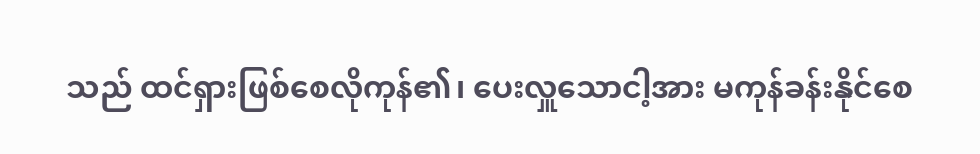သည် ထင်ရှားဖြစ်စေလိုကုန်၏၊ ပေးလှူသောငါ့အား မကုန်ခန်းနိုင်စေ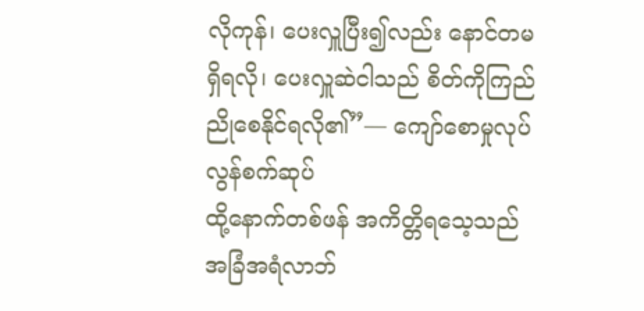လိုကုန်၊ ပေးလှူပြီး၍လည်း နောင်တမရှိရလို၊ ပေးလှူဆဲငါသည် စိတ်ကိုကြည်ညိုစေနိုင်ရလို၏”— ကျော်စောမှုလုပ် လွန်စက်ဆုပ်
ထို့နောက်တစ်ဖန် အကိတ္တိရသေ့သည် အခြံအရံလာဘ်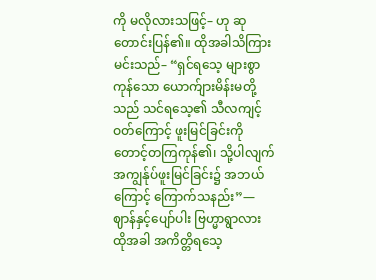ကို မလိုလားသဖြင့်– ဟု ဆုတောင်းပြန်၏။ ထိုအခါသိကြားမင်းသည်– “ရှင်ရသေ့ များစွာကုန်သော ယောက်ျားမိန်းမတို့သည် သင်ရသေ့၏ သီလကျင့်ဝတ်ကြောင့် ဖူးမြင်ခြင်းကို တောင့်တကြကုန်၏၊ သို့ပါလျက် အကျွန်ုပ်ဖူးမြင်ခြင်း၌ အဘယ်ကြောင့် ကြောက်သနည်း”— ဈာန်နှင့်ပျော်ပါး ဗြဟ္မာရွာလား
ထိုအခါ အကိတ္တိရသေ့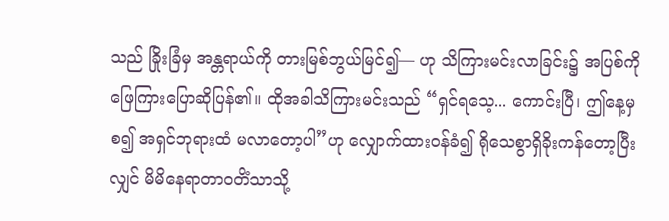သည် ခြိုးခြံမှ အန္တရာယ်ကို တားမြစ်ဘွယ်မြင်၍— ဟု သိကြားမင်းလာခြင်း၌ အပြစ်ကို ဖြေကြားပြောဆိုပြန်၏။ ထိုအခါသိကြားမင်းသည် “ရှင်ရသေ့... ကောင်းပြီ၊ ဤနေ့မှစ၍ အရှင်ဘုရားထံ မလာတော့ပါ”ဟု လျှောက်ထားဝန်ခံ၍ ရိုသေစွာရှိခိုးကန်တော့ပြီးလျှင် မိမိနေရာတာဝတိံသာသို့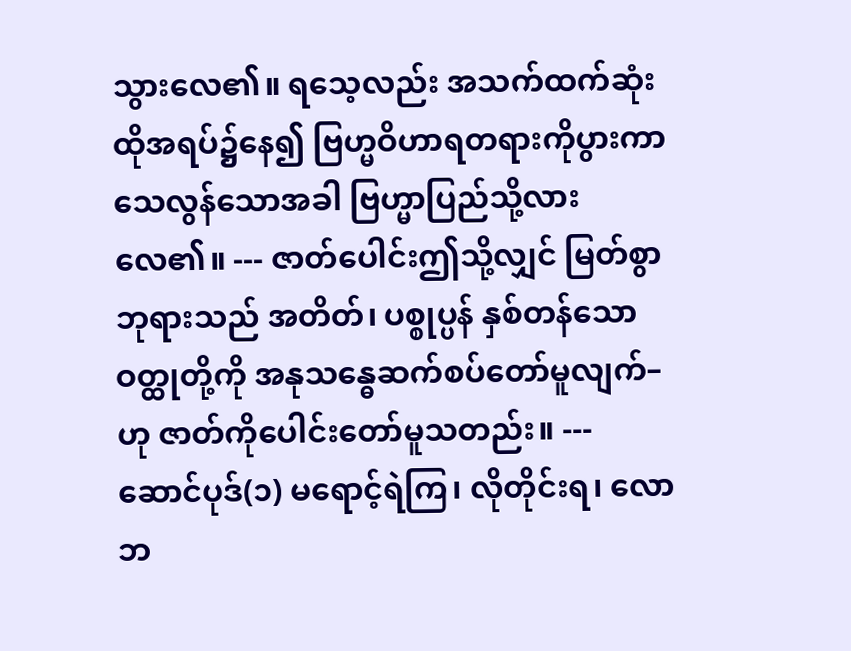သွားလေ၏။ ရသေ့လည်း အသက်ထက်ဆုံး ထိုအရပ်၌နေ၍ ဗြဟ္မဝိဟာရတရားကိုပွားကာ သေလွန်သောအခါ ဗြဟ္မာပြည်သို့လားလေ၏။ --- ဇာတ်ပေါင်းဤသို့လျှင် မြတ်စွာဘုရားသည် အတိတ်၊ ပစ္စုပ္ပန် နှစ်တန်သောဝတ္ထုတို့ကို အနုသန္ဓေဆက်စပ်တော်မူလျက်–
ဟု ဇာတ်ကိုပေါင်းတော်မူသတည်း။ --- ဆောင်ပုဒ်(၁) မရောင့်ရဲကြ၊ လိုတိုင်းရ၊ လောဘ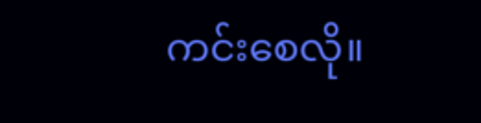ကင်းစေလို။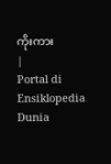ကိုးကား
|
Portal di Ensiklopedia Dunia